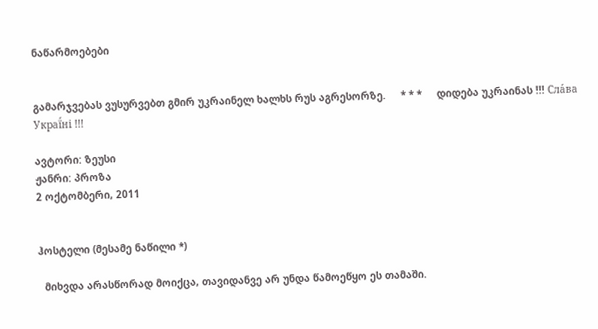ნაწარმოებები


გამარჯვებას ვუსურვებთ გმირ უკრაინელ ხალხს რუს აგრესორზე.     * * *     დიდება უკრაინას !!! Сла́ва Украї́ні !!!

ავტორი: ზეუსი
ჟანრი: პროზა
2 ოქტომბერი, 2011


ჰოსტელი (მესამე ნაწილი *)

  მიხვდა არასწორად მოიქცა, თავიდანვე არ უნდა წამოეწყო ეს თამაში.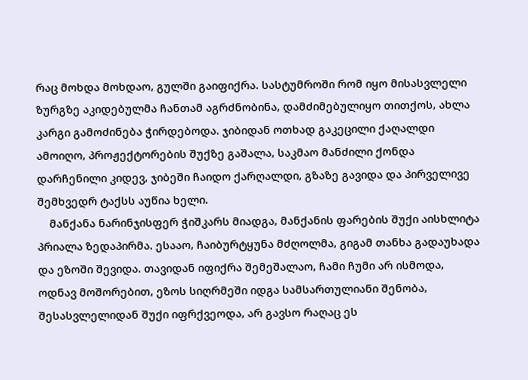რაც მოხდა მოხდაო, გულში გაიფიქრა. სასტუმროში რომ იყო მისასვლელი ზურგზე აკიდებულმა ჩანთამ აგრძნობინა, დამძიმებულიყო თითქოს, ახლა კარგი გამოძინება ჭირდებოდა. ჯიბიდან ოთხად გაკეცილი ქაღალდი ამოიღო, პროჟექტორების შუქზე გაშალა, საკმაო მანძილი ქონდა დარჩენილი კიდევ, ჯიბეში ჩაიდო ქარღალდი, გზაზე გავიდა და პირველივე შემხვედრ ტაქსს აუწია ხელი.
    მანქანა ნარინჯისფერ ჭიშკარს მიადგა, მანქანის ფარების შუქი აისხლიტა პრიალა ზედაპირმა. ესააო, ჩაიბურტყუნა მძღოლმა, გიგამ თანხა გადაუხადა და ეზოში შევიდა. თავიდან იფიქრა შემეშალაო, ჩამი ჩუმი არ ისმოდა, ოდნავ მოშორებით, ეზოს სიღრმეში იდგა სამსართულიანი შენობა, შესასვლელიდან შუქი იფრქვეოდა, არ გავსო რაღაც ეს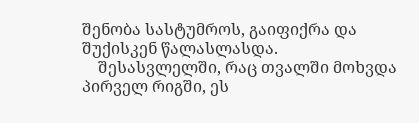შენობა სასტუმროს, გაიფიქრა და შუქისკენ წალასლასდა.
    შესასვლელში, რაც თვალში მოხვდა პირველ რიგში, ეს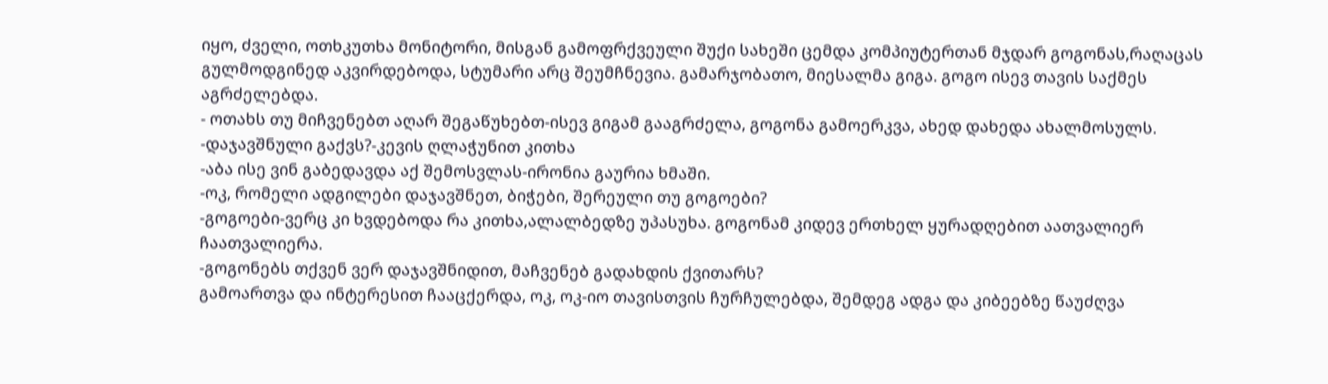იყო, ძველი, ოთხკუთხა მონიტორი, მისგან გამოფრქვეული შუქი სახეში ცემდა კომპიუტერთან მჯდარ გოგონას,რაღაცას გულმოდგინედ აკვირდებოდა, სტუმარი არც შეუმჩნევია. გამარჯობათო, მიესალმა გიგა. გოგო ისევ თავის საქმეს აგრძელებდა.
- ოთახს თუ მიჩვენებთ აღარ შეგაწუხებთ-ისევ გიგამ გააგრძელა, გოგონა გამოერკვა, ახედ დახედა ახალმოსულს.
-დაჯავშნული გაქვს?-კევის ღლაჭუნით კითხა
-აბა ისე ვინ გაბედავდა აქ შემოსვლას-ირონია გაურია ხმაში.
-ოკ, რომელი ადგილები დაჯავშნეთ, ბიჭები, შერეული თუ გოგოები?
-გოგოები-ვერც კი ხვდებოდა რა კითხა,ალალბედზე უპასუხა. გოგონამ კიდევ ერთხელ ყურადღებით აათვალიერ ჩაათვალიერა.
-გოგონებს თქვენ ვერ დაჯავშნიდით, მაჩვენებ გადახდის ქვითარს?
გამოართვა და ინტერესით ჩააცქერდა, ოკ, ოკ-იო თავისთვის ჩურჩულებდა, შემდეგ ადგა და კიბეებზე წაუძღვა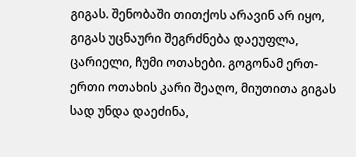გიგას. შენობაში თითქოს არავინ არ იყო, გიგას უცნაური შეგრძნება დაეუფლა, ცარიელი, ჩუმი ოთახები. გოგონამ ერთ-ერთი ოთახის კარი შეაღო, მიუთითა გიგას სად უნდა დაეძინა,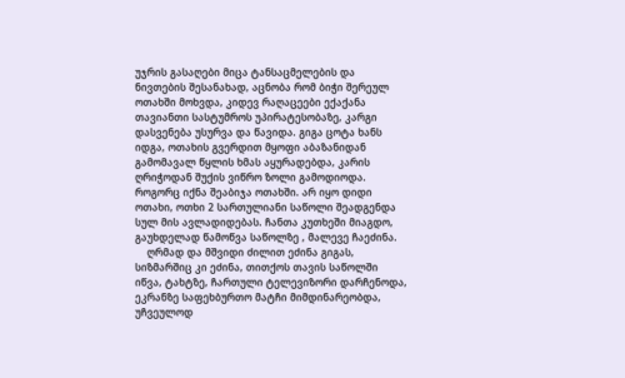უჯრის გასაღები მიცა ტანსაცმელების და ნივთების შესანახად, აცნობა რომ ბიჭი შერეულ ოთახში მოხვდა, კიდევ რაღაცეები ექაქანა თავიანთი სასტუმროს უპირატესობაზე, კარგი დასვენება უსურვა და წავიდა. გიგა ცოტა ხანს იდგა, ოთახის გვერდით მყოფი აბაზანიდან გამომავალ წყლის ხმას აყურადებდა, კარის ღრიჭოდან შუქის ვიწრო ზოლი გამოდიოდა. როგორც იქნა შეაბიჯა ოთახში. არ იყო დიდი ოთახი, ოთხი 2 სართულიანი საწოლი შეადგენდა სულ მის ავლადიდებას. ჩანთა კუთხეში მიაგდო, გაუხდელად წამოწვა საწოლზე , მალევე ჩაეძინა.
    ღრმად და მშვიდი ძილით ეძინა გიგას, სიზმარშიც კი ეძინა, თითქოს თავის საწოლში იწვა, ტახტზე, ჩართული ტელევიზორი დარჩენოდა, ეკრანზე საფეხბურთო მატჩი მიმდინარეობდა, უჩვეულოდ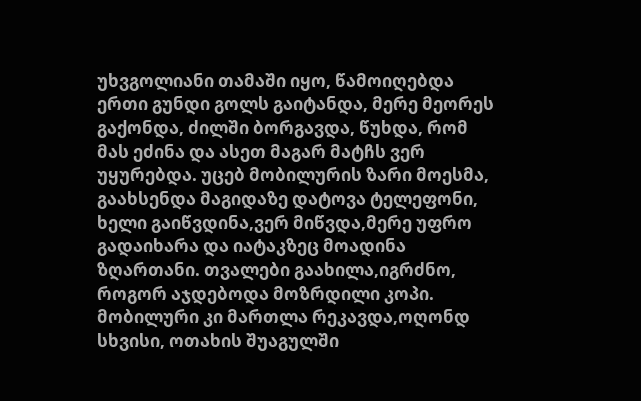უხვგოლიანი თამაში იყო, წამოიღებდა ერთი გუნდი გოლს გაიტანდა, მერე მეორეს გაქონდა, ძილში ბორგავდა, წუხდა, რომ მას ეძინა და ასეთ მაგარ მატჩს ვერ უყურებდა. უცებ მობილურის ზარი მოესმა, გაახსენდა მაგიდაზე დატოვა ტელეფონი, ხელი გაიწვდინა,ვერ მიწვდა,მერე უფრო გადაიხარა და იატაკზეც მოადინა ზღართანი. თვალები გაახილა,იგრძნო, როგორ აჯდებოდა მოზრდილი კოპი. მობილური კი მართლა რეკავდა,ოღონდ სხვისი, ოთახის შუაგულში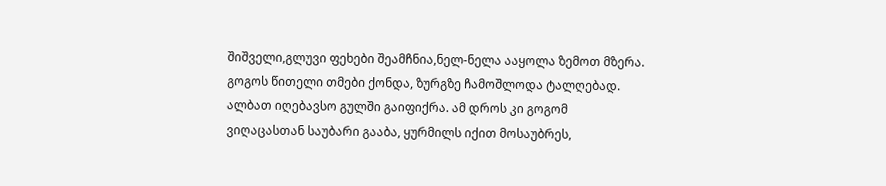შიშველი,გლუვი ფეხები შეამჩნია,ნელ-ნელა ააყოლა ზემოთ მზერა. გოგოს წითელი თმები ქონდა, ზურგზე ჩამოშლოდა ტალღებად. ალბათ იღებავსო გულში გაიფიქრა. ამ დროს კი გოგომ ვიღაცასთან საუბარი გააბა, ყურმილს იქით მოსაუბრეს,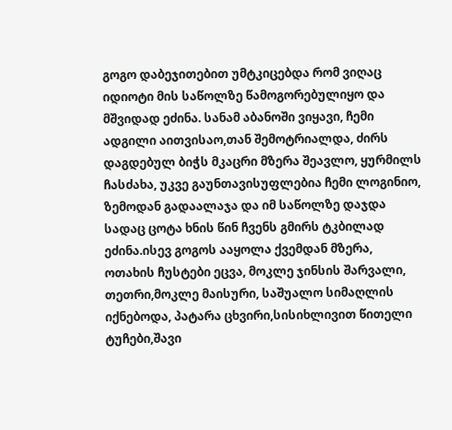გოგო დაბეჯითებით უმტკიცებდა რომ ვიღაც იდიოტი მის საწოლზე წამოგორებულიყო და მშვიდად ეძინა. სანამ აბანოში ვიყავი, ჩემი ადგილი აითვისაო,თან შემოტრიალდა, ძირს დაგდებულ ბიჭს მკაცრი მზერა შეავლო, ყურმილს ჩასძახა, უკვე გაუნთავისუფლებია ჩემი ლოგინიო, ზემოდან გადაალაჯა და იმ საწოლზე დაჯდა სადაც ცოტა ხნის წინ ჩვენს გმირს ტკბილად ეძინა.ისევ გოგოს ააყოლა ქვემდან მზერა, ოთახის ჩუსტები ეცვა, მოკლე ჯინსის შარვალი, თეთრი,მოკლე მაისური, საშუალო სიმაღლის იქნებოდა, პატარა ცხვირი,სისიხლივით წითელი ტუჩები,შავი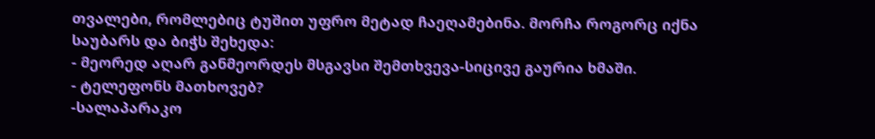თვალები, რომლებიც ტუშით უფრო მეტად ჩაეღამებინა. მორჩა როგორც იქნა საუბარს და ბიჭს შეხედა:
- მეორედ აღარ განმეორდეს მსგავსი შემთხვევა-სიცივე გაურია ხმაში.
- ტელეფონს მათხოვებ?
-სალაპარაკო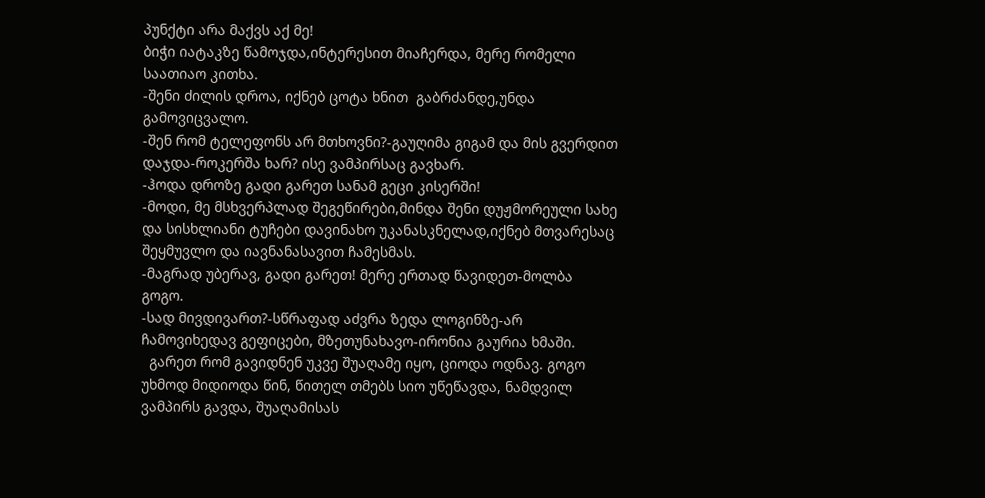პუნქტი არა მაქვს აქ მე!
ბიჭი იატაკზე წამოჯდა,ინტერესით მიაჩერდა, მერე რომელი საათიაო კითხა.
-შენი ძილის დროა, იქნებ ცოტა ხნით  გაბრძანდე,უნდა გამოვიცვალო.
-შენ რომ ტელეფონს არ მთხოვნი?-გაუღიმა გიგამ და მის გვერდით დაჯდა-როკერშა ხარ? ისე ვამპირსაც გავხარ.
-ჰოდა დროზე გადი გარეთ სანამ გეცი კისერში!
-მოდი, მე მსხვერპლად შეგეწირები,მინდა შენი დუჟმორეული სახე და სისხლიანი ტუჩები დავინახო უკანასკნელად,იქნებ მთვარესაც შეყმუვლო და იავნანასავით ჩამესმას.
-მაგრად უბერავ, გადი გარეთ! მერე ერთად წავიდეთ-მოლბა გოგო.
-სად მივდივართ?-სწრაფად აძვრა ზედა ლოგინზე-არ ჩამოვიხედავ გეფიცები, მზეთუნახავო-ირონია გაურია ხმაში.
  გარეთ რომ გავიდნენ უკვე შუაღამე იყო, ციოდა ოდნავ. გოგო უხმოდ მიდიოდა წინ, წითელ თმებს სიო უწეწავდა, ნამდვილ ვამპირს გავდა, შუაღამისას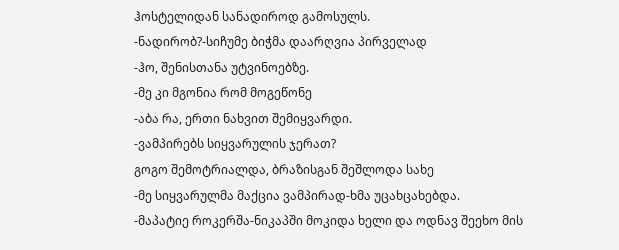ჰოსტელიდან სანადიროდ გამოსულს.
-ნადირობ?-სიჩუმე ბიჭმა დაარღვია პირველად
-ჰო, შენისთანა უტვინოებზე.
-მე კი მგონია რომ მოგეწონე
-აბა რა, ერთი ნახვით შემიყვარდი.
-ვამპირებს სიყვარულის ჯერათ?
გოგო შემოტრიალდა, ბრაზისგან შეშლოდა სახე
-მე სიყვარულმა მაქცია ვამპირად-ხმა უცახცახებდა.
-მაპატიე როკერშა-ნიკაპში მოკიდა ხელი და ოდნავ შეეხო მის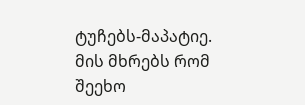ტუჩებს-მაპატიე.
მის მხრებს რომ შეეხო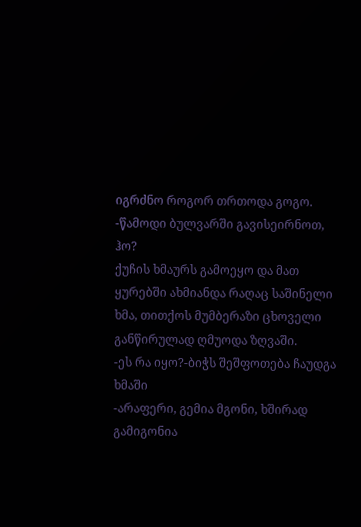იგრძნო როგორ თრთოდა გოგო.
-წამოდი ბულვარში გავისეირნოთ, ჰო?
ქუჩის ხმაურს გამოეყო და მათ ყურებში ახმიანდა რაღაც საშინელი ხმა, თითქოს მუმბერაზი ცხოველი განწირულად ღმუოდა ზღვაში.
-ეს რა იყო?-ბიჭს შეშფოთება ჩაუდგა ხმაში
-არაფერი, გემია მგონი, ხშირად გამიგონია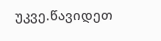უკვე.წავიდეთ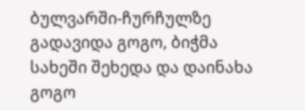ბულვარში-ჩურჩულზე გადავიდა გოგო, ბიჭმა სახეში შეხედა და დაინახა გოგო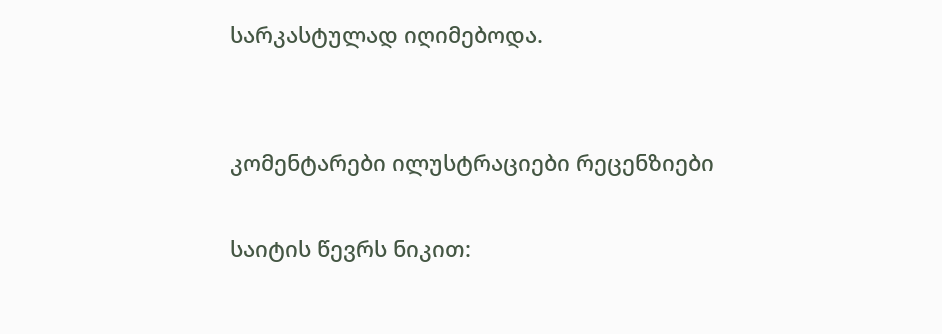სარკასტულად იღიმებოდა.


კომენტარები ილუსტრაციები რეცენზიები

საიტის წევრს ნიკით: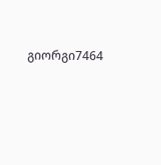გიორგი7464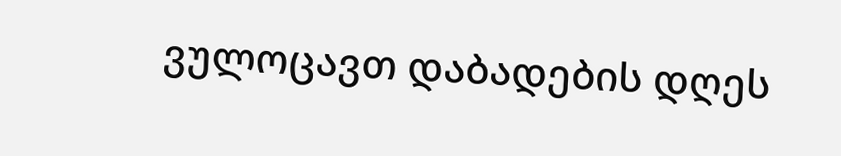ვულოცავთ დაბადების დღეს